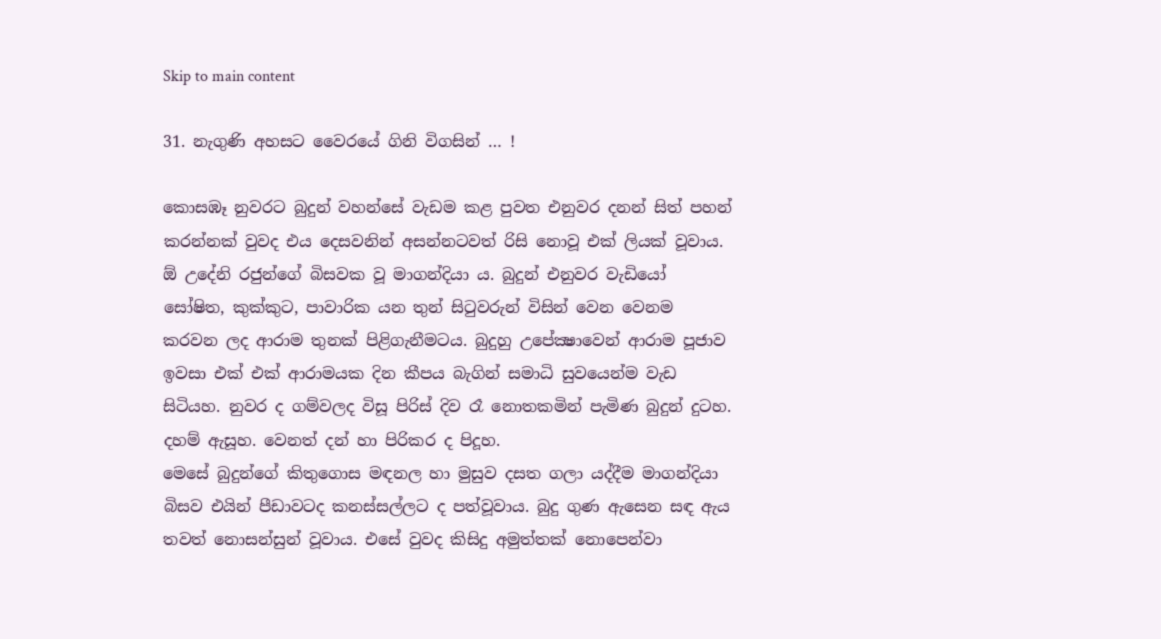Skip to main content

31. නැගුණි අහසට වෛරයේ ගිනි විගසින් … !

කොසඹෑ නුවරට බුදුන් වහන්සේ වැඩම කළ පුවත එනුවර දනන් සිත් පහන් කරන්නක්‌ වුවද එය දෙසවනින් අසන්නටවත් රිසි නොවූ එක්‌ ලියක්‌ වූවාය. ඕ උදේනි රජුන්ගේ බිසවක වූ මාගන්දියා ය. බුදුන් එනුවර වැඩියෝ සෝෂිත, කුක්‌කුට, පාවාරික යන තුන් සිටුවරුන් විසින් වෙන වෙනම කරවන ලද ආරාම තුනක්‌ පිළිගැනීමටය. බුදුහු උපේක්‍ෂාවෙන් ආරාම පූජාව ඉවසා එක්‌ එක්‌ ආරාමයක දින කීපය බැගින් සමාධි සුවයෙන්ම වැඩ සිටියහ. නුවර ද ගම්වලද විසූ පිරිස්‌ දිව රෑ නොතකමින් පැමිණ බුදුන් දුටහ. දහම් ඇසූහ. වෙනත් දන් හා පිරිකර ද පිදූහ.
මෙසේ බුදුන්ගේ කිතුගොස මඳනල හා මුසුව දසත ගලා යද්දීම මාගන්දියා බිසව එයින් පීඩාවටද කනස්‌සල්ලට ද පත්වූවාය. බුදු ගුණ ඇසෙන සඳ ඇය තවත් නොසන්සුන් වූවාය. එසේ වුවද කිසිදු අමුත්තක්‌ නොපෙන්වා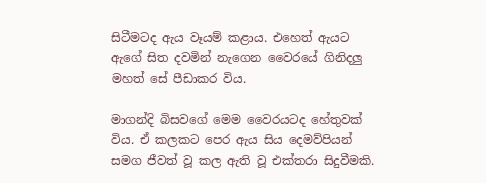සිටීමටද ඇය වෑයම් කළාය. එහෙත් ඇයට ඇගේ සිත දවමින් නැගෙන වෛරයේ ගිනිදලු මහත් සේ පීඩාකර විය.

මාගන්දි බිසවගේ මෙම වෛරයටද හේතුවක්‌ විය. ඒ කලකට පෙර ඇය සිය දෙමව්පියන් සමග ජීවත් වූ කල ඇති වූ එක්‌තරා සිදුවීමකි.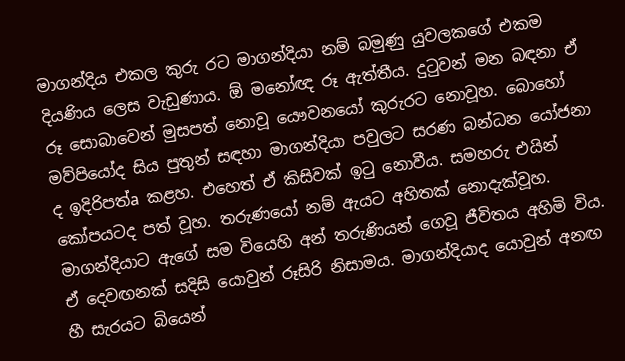මාගන්දිය එකල කුරු රට මාගන්දියා නම් බමුණු යුවලකගේ එකම දියණිය ලෙස වැඩුණාය. ඕ මනෝඥ රූ ඇත්තීය. දුටුවන් මන බඳනා ඒ රූ සොබාවෙන් මුසපත් නොවූ යෞවනයෝ කුරුරට නොවූහ. බොහෝ මව්පියෝද සිය පුතුන් සඳහා මාගන්දියා පවුලට සරණ බන්ධන යෝජනා ද ඉදිරිපත්a කළහ. එහෙත් ඒ කිසිවක්‌ ඉටු නොවීය. සමහරු එයින් කෝපයටද පත් වූහ. තරුණයෝ නම් ඇයට අහිතක්‌ නොදැක්‌වූහ. මාගන්දියාට ඇගේ සම වියෙහි අන් තරුණියන් ගෙවූ ජීවිතය අහිමි විය. ඒ දෙවඟනක්‌ සදිසි යොවුන් රූසිරි නිසාමය. මාගන්දියාද යොවුන් අනඟ හී සැරයට බියෙන්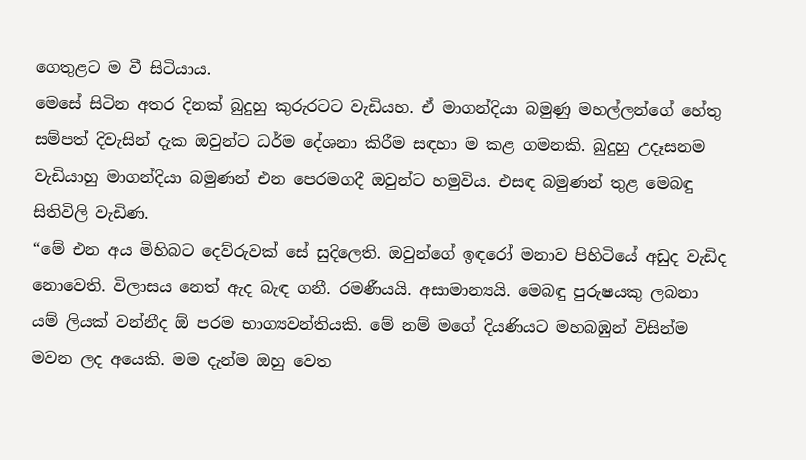ගෙතුළට ම වී සිටියාය.
මෙසේ සිටින අතර දිනක්‌ බුදුහු කුරුරටට වැඩියහ. ඒ මාගන්දියා බමුණු මහල්ලන්ගේ හේතු සම්පත් දිවැසින් දැක ඔවුන්ට ධර්ම දේශනා කිරීම සඳහා ම කළ ගමනකි. බුදුහු උදෑසනම වැඩියාහු මාගන්දියා බමුණන් එන පෙරමගදී ඔවුන්ට හමුවිය. එසඳ බමුණන් තුළ මෙබඳු සිතිවිලි වැඩිණ.
“මේ එන අය මිහිබට දෙව්රුවක්‌ සේ සුදිලෙති. ඔවුන්ගේ ඉඳරෝ මනාව පිහිටියේ අඩුද වැඩිද නොවෙති. විලාසය නෙත් ඇද බැඳ ගනී. රමණීයයි. අසාමාන්‍යයි. මෙබඳු පුරුෂයකු ලබනා යම් ලියක්‌ වන්නීද ඕ පරම භාග්‍යවන්තියකි. මේ නම් මගේ දියණියට මහබඹුන් විසින්ම මවන ලද අයෙකි. මම දැන්ම ඔහු වෙත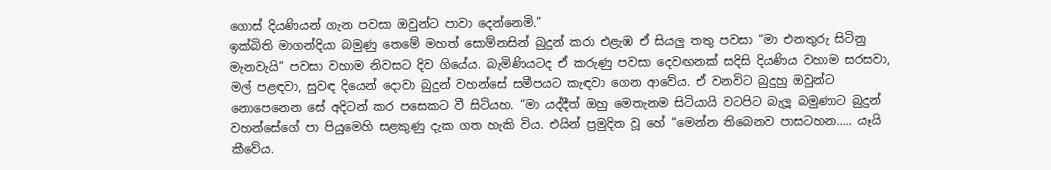ගොස්‌ දියණියන් ගැන පවසා ඔවුන්ට පාවා දෙන්නෙමි.”
ඉක්‌බිති මාගන්දියා බමුණු තෙමේ මහත් සොම්නසින් බුදුන් කරා එළැඹ ඒ සියලු තතු පවසා “මා එනතුරු සිටිනු මැනවැයි” පවසා වහාම නිවසට දිව ගියේය. බැමිණියටද ඒ කරුණු පවසා දෙවඟනක්‌ සදිසි දියණිය වහාම සරසවා, මල් පළඳවා, සුවඳ දියෙන් දොවා බුදුන් වහන්සේ සමීපයට කැඳවා ගෙන ආවේය. ඒ වනවිට බුදුහු ඔවුන්ට නොපෙනෙන සේ අදිටන් කර පසෙකට වී සිටියහ. “මා යද්දීත් ඔහු මෙතැනම සිටියායි වටපිට බැලූ බමුණාට බුදුන් වහන්සේගේ පා පියුමෙහි සළකුණු දැක ගත හැකි විය. එයින් ප්‍රමුදිත වූ හේ “මෙන්න තිබෙනව පාසටහන….. යෑයි කීවේය.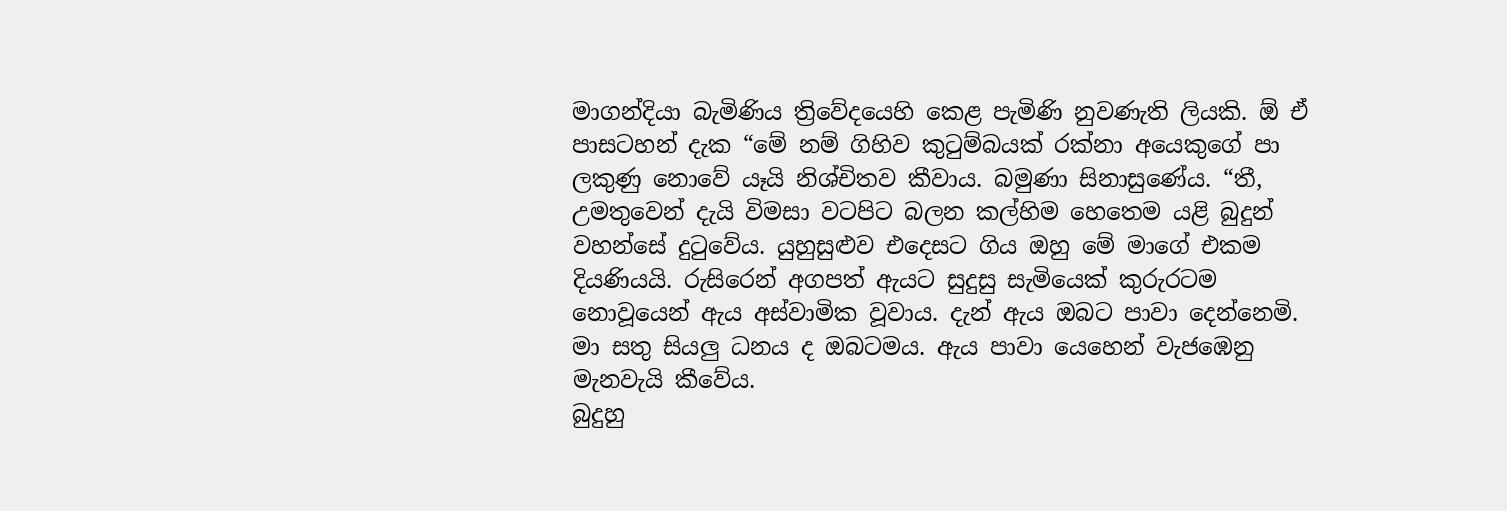මාගන්දියා බැමිණිය ත්‍රිවේදයෙහි කෙළ පැමිණි නුවණැති ලියකි. ඕ ඒ පාසටහන් දැක “මේ නම් ගිහිව කුටුම්බයක්‌ රක්‌නා අයෙකුගේ පා ලකුණු නොවේ යෑයි නිශ්චිතව කීවාය. බමුණා සිනාසුණේය. “තී, උමතුවෙන් දැයි විමසා වටපිට බලන කල්හිම හෙතෙම යළි බුදුන් වහන්සේ දුටුවේය. යුහුසුළුව එදෙසට ගිය ඔහු මේ මාගේ එකම දියණියයි. රුසිරෙන් අගපත් ඇයට සුදුසු සැමියෙක්‌ කුරුරටම නොවූයෙන් ඇය අස්‌වාමික වූවාය. දැන් ඇය ඔබට පාවා දෙන්නෙමි. මා සතු සියලු ධනය ද ඔබටමය. ඇය පාවා යෙහෙන් වැජඹෙනු මැනවැයි කීවේය.
බුදුහු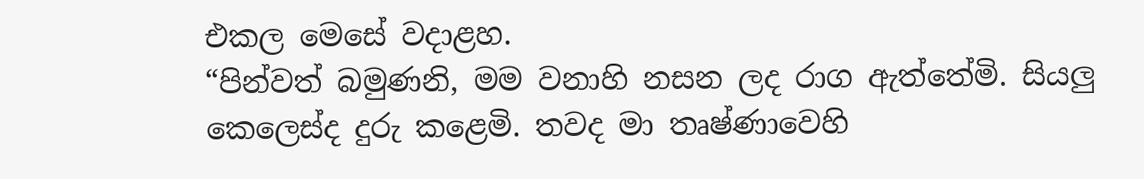එකල මෙසේ වදාළහ.
“පින්වත් බමුණනි, මම වනාහි නසන ලද රාග ඇත්තේමි. සියලු කෙලෙස්‌ද දුරු කළෙමි. තවද මා තෘෂ්ණාවෙහි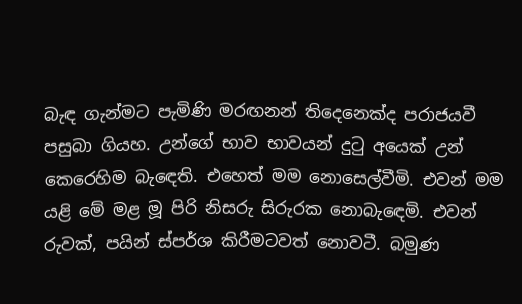බැඳ ගැන්මට පැමිණි මරඟනන් තිදෙනෙක්‌ද පරාජයවී පසුබා ගියහ. උන්ගේ භාව භාවයන් දුටු අයෙක්‌ උන් කෙරෙහිම බැඳෙති. එහෙත් මම නොසෙල්වීමි. එවන් මම යළි මේ මළ මූ පිරි නිසරු සිරුරක නොබැඳෙමි. එවන් රුවක්‌, පයින් ස්‌පර්ශ කිරීමටවත් නොවටී. බමුණ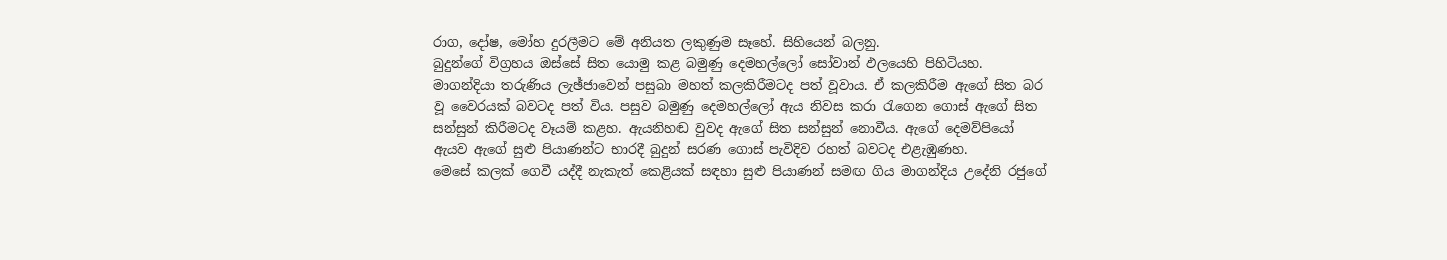රාග, දෝෂ, මෝහ දුරලීමට මේ අනියත ලකුණුම සෑහේ. සිහියෙන් බලනු.
බුදුන්ගේ විග්‍රහය ඔස්‌සේ සිත යොමු කළ බමුණු දෙමහල්ලෝ සෝවාන් ඵලයෙහි පිහිටියහ. මාගන්දියා තරුණිය ලැඡ්ජාවෙන් පසුබා මහත් කලකිරීමටද පත් වූවාය. ඒ කලකිරීම ඇගේ සිත බර වූ වෛරයක්‌ බවටද පත් විය. පසුව බමුණු දෙමහල්ලෝ ඇය නිවස කරා රැගෙන ගොස්‌ ඇගේ සිත සන්සුන් කිරීමටද වෑයම් කළහ. ඇයනිහඬ වුවද ඇගේ සිත සන්සුන් නොවීය. ඇගේ දෙමව්පියෝ ඇයව ඇගේ සුළු පියාණන්ට භාරදී බුදුන් සරණ ගොස්‌ පැවිදිව රහත් බවටද එළැඹුණහ.
මෙසේ කලක්‌ ගෙවී යද්දී නැකැත් කෙළියක්‌ සඳහා සුළු පියාණන් සමඟ ගිය මාගන්දිය උදේනි රජුගේ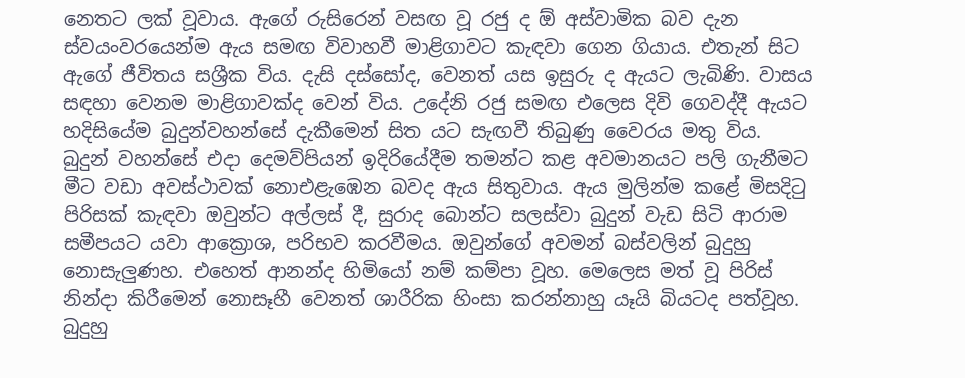නෙතට ලක්‌ වූවාය. ඇගේ රුසිරෙන් වසඟ වූ රජු ද ඕ අස්‌වාමික බව දැන ස්‌වයංවරයෙන්ම ඇය සමඟ විවාහවී මාළිගාවට කැඳවා ගෙන ගියාය. එතැන් සිට ඇගේ ජීවිතය සශ්‍රීක විය. දැසි දස්‌සෝද, වෙනත් යස ඉසුරු ද ඇයට ලැබිණි. වාසය සඳහා වෙනම මාළිගාවක්‌ද වෙන් විය. උදේනි රජු සමඟ එලෙස දිවි ගෙවද්දී ඇයට හදිසියේම බුදුන්වහන්සේ දැකීමෙන් සිත යට සැඟවී තිබුණු වෛරය මතු විය.
බුදුන් වහන්සේ එදා දෙමව්පියන් ඉදිරියේදීම තමන්ට කළ අවමානයට පලි ගැනීමට මීට වඩා අවස්‌ථාවක්‌ නොඑළැඹෙන බවද ඇය සිතුවාය. ඇය මුලින්ම කළේ මිසදිටු පිරිසක්‌ කැඳවා ඔවුන්ට අල්ලස්‌ දී, සුරාද බොන්ට සලස්‌වා බුදුන් වැඩ සිටි ආරාම සමීපයට යවා ආක්‍රොශ, පරිභව කරවීමය. ඔවුන්ගේ අවමන් බස්‌වලින් බුදුහු නොසැලුණහ. එහෙත් ආනන්ද හිමියෝ නම් කම්පා වූහ. මෙලෙස මත් වූ පිරිස්‌ නින්දා කිරීමෙන් නොසෑහී වෙනත් ශාරීරික හිංසා කරන්නාහු යෑයි බියටද පත්වූහ. බුදුහු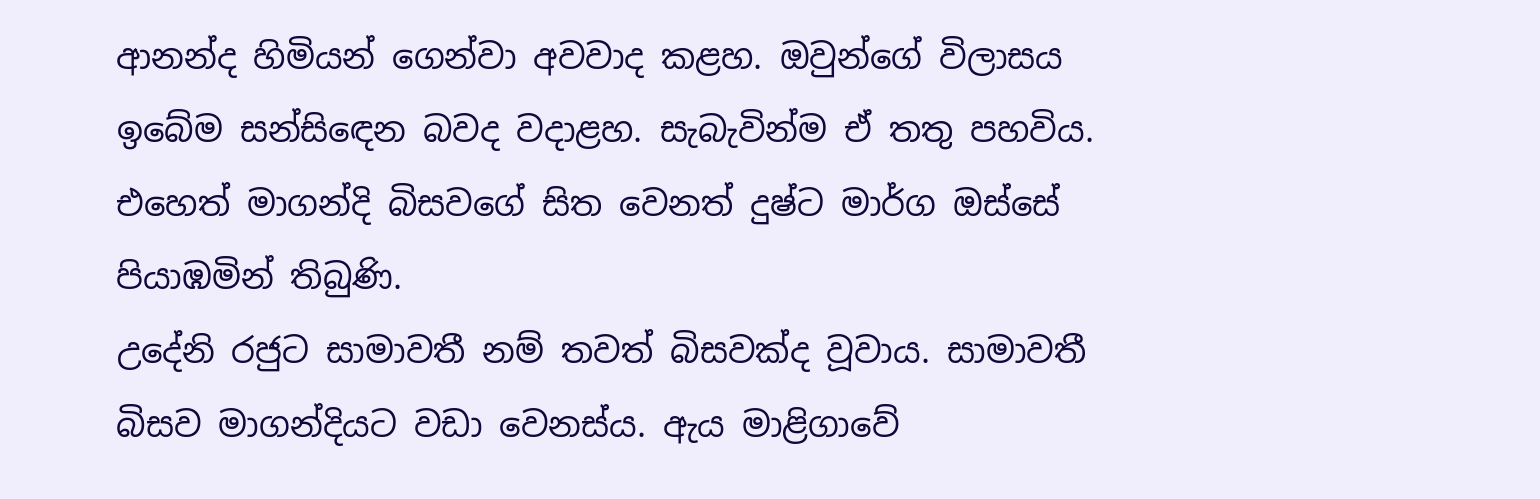ආනන්ද හිමියන් ගෙන්වා අවවාද කළහ. ඔවුන්ගේ විලාසය ඉබේම සන්සිඳෙන බවද වදාළහ. සැබැවින්ම ඒ තතු පහවිය. එහෙත් මාගන්දි බිසවගේ සිත වෙනත් දුෂ්ට මාර්ග ඔස්‌සේ පියාඹමින් තිබුණි.
උදේනි රජුට සාමාවතී නම් තවත් බිසවක්‌ද වූවාය. සාමාවතී බිසව මාගන්දියට වඩා වෙනස්‌ය. ඇය මාළිගාවේ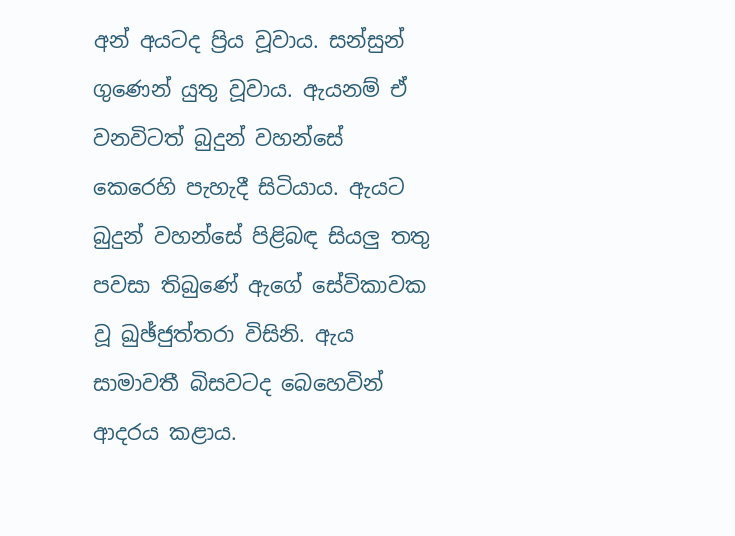අන් අයටද ප්‍රිය වූවාය. සන්සුන් ගුණෙන් යුතු වූවාය. ඇයනම් ඒ වනවිටත් බුදුන් වහන්සේ කෙරෙහි පැහැදී සිටියාය. ඇයට බුදුන් වහන්සේ පිළිබඳ සියලු තතු පවසා තිබුණේ ඇගේ සේවිකාවක වූ ඛුඡ්ජුත්තරා විසිනි. ඇය සාමාවතී බිසවටද බෙහෙවින් ආදරය කළාය.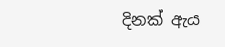දිනක්‌ ඇය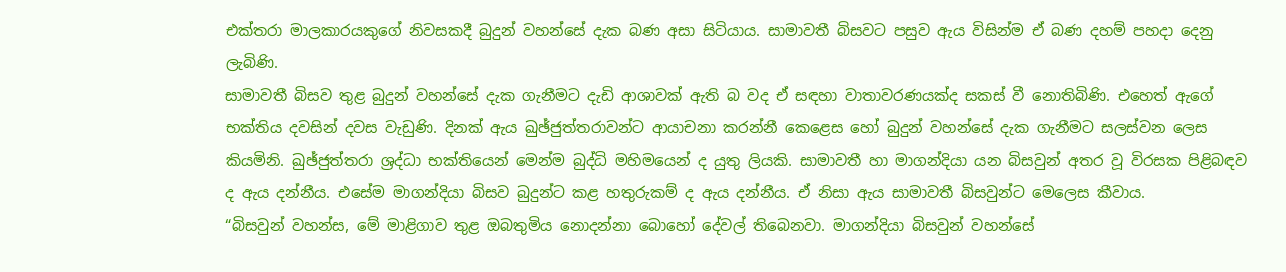එක්‌තරා මාලකාරයකුගේ නිවසකදී බුදුන් වහන්සේ දැක බණ අසා සිටියාය. සාමාවතී බිසවට පසුව ඇය විසින්ම ඒ බණ දහම් පහදා දෙනු ලැබිණි.
සාමාවතී බිසව තුළ බුදුන් වහන්සේ දැක ගැනීමට දැඩි ආශාවක්‌ ඇති බ වද ඒ සඳහා වාතාවරණයක්‌ද සකස්‌ වී නොතිබිණි. එහෙත් ඇගේ භක්‌තිය දවසින් දවස වැඩුණි. දිනක්‌ ඇය ඛුඡ්ජුත්තරාවන්ට ආයාචනා කරන්නී කෙළෙස හෝ බුදුන් වහන්සේ දැක ගැනීමට සලස්‌වන ලෙස කියමිනි. ඛුඡ්ජුත්තරා ශ්‍රද්ධා භක්‌තියෙන් මෙන්ම බුද්ධි මහිමයෙන් ද යුතු ලියකි. සාමාවතී හා මාගන්දියා යන බිසවුන් අතර වූ විරසක පිළිබඳව ද ඇය දන්නීය. එසේම මාගන්දියා බිසව බුදුන්ට කළ හතුරුකම් ද ඇය දන්නීය. ඒ නිසා ඇය සාමාවතී බිසවුන්ට මෙලෙස කීවාය.
“බිසවුන් වහන්ස, මේ මාළිගාව තුළ ඔබතුමිය නොදන්නා බොහෝ දේවල් තිබෙනවා. මාගන්දියා බිසවුන් වහන්සේ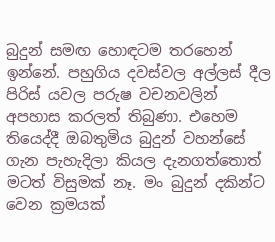බුදුන් සමඟ හොඳටම තරහෙන් ඉන්නේ. පහුගිය දවස්‌වල අල්ලස්‌ දීල පිරිස්‌ යවල පරුෂ වචනවලින් අපහාස කරලත් තිබුණා. එහෙම තියෙද්දී ඔබතුමිය බුදුන් වහන්සේ ගැන පැහැදිලා කියල දැනගත්තොත් මටත් විසුමක්‌ නෑ. මං බුදුන් දකින්ට වෙන ක්‍රමයක්‌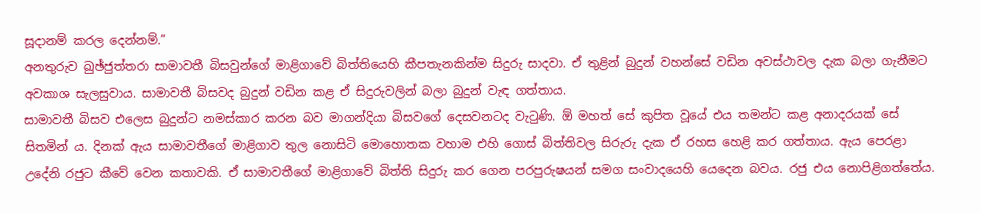සූදානම් කරල දෙන්නම්.”
අනතුරුව ඛුඡ්ජුත්තරා සාමාවතී බිසවුන්ගේ මාළිගාවේ බිත්තියෙහි කීපතැනකින්ම සිදුරු සාදවා. ඒ තුළින් බුදුන් වහන්සේ වඩින අවස්‌ථාවල දැක බලා ගැනීමට අවකාශ සැලසුවාය. සාමාවතී බිසවද බුදුන් වඩින කළ ඒ සිදුරුවලින් බලා බුදුන් වැඳ ගත්තාය.
සාමාවතී බිසව එලෙස බුදුන්ට නමස්‌කාර කරන බව මාගන්දියා බිසවගේ දෙසවනටද වැටුණි. ඕ මහත් සේ කුපිත වූයේ එය තමන්ට කළ අනාදරයක්‌ සේ සිතමින් ය. දිනක්‌ ඇය සාමාවතීගේ මාළිගාව තුල නොසිටි මොහොතක වහාම එහි ගොස්‌ බිත්තිවල සිරුරු දැක ඒ රහස හෙළි කර ගත්තාය. ඇය පෙරළා උදේනි රජුට කීවේ වෙන කතාවකි. ඒ සාමාවතීගේ මාළිගාවේ බිත්ති සිදුරු කර ගෙන පරපුරුෂයන් සමග සංවාදයෙහි යෙදෙන බවය. රජු එය නොපිළිගත්තේය.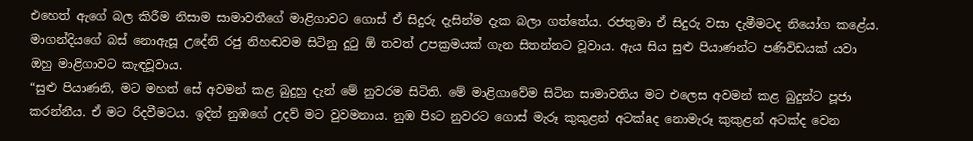එහෙත් ඇගේ බල කිරීම නිසාම සාමාවතීගේ මාළිගාවට ගොස්‌ ඒ සිදුරු දැසින්ම දැක බලා ගත්තේය. රජතුමා ඒ සිදුරු වසා දැමීමටද නියෝග කළේය.
මාගන්දියගේ බස්‌ නොඇසූ උදේනි රජු නිහඬවම සිටිනු දුටු ඕ තවත් උපක්‍රමයක්‌ ගැන සිතන්නට වූවාය. ඇය සිය සුළු පියාණන්ට පණිවිඩයක්‌ යවා ඔහු මාළිගාවට කැඳවූවාය.
“සුළු පියාණනි, මට මහත් සේ අවමන් කළ බුදුහු දැන් මේ නුවරම සිටිති. මේ මාළිගාවේම සිටින සාමාවතිය මට එලෙස අවමන් කළ බුදුන්ට පූජා කරන්නීය. ඒ මට රිදවීමටය. ඉදින් නුඹගේ උදව් මට වුවමනාය. නුඹ පිsට නුවරට ගොස්‌ මැරූ කුකුළන් අටක්‌aද නොමැරූ කුකුළන් අටක්‌ද වෙන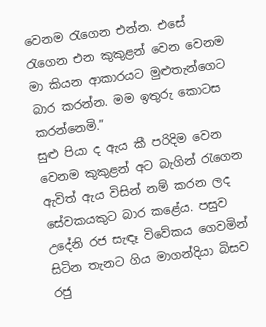වෙනම රැගෙන එන්න. එසේ රැගෙන එන කුකුළන් වෙන වෙනම මා කියන ආකාරයට මුළුතැන්ගෙට බාර කරන්න. මම ඉතුරු කොටස කරන්නෙමි.”
සුළු පියා ද ඇය කී පරිදිම වෙන වෙනම කුකුළන් අට බැගින් රැගෙන ඇවිත් ඇය විසින් නම් කරන ලද සේවකයකුට බාර කළේය. පසුව උදේනි රජ සැඳෑ විවේකය ගෙවමින් සිටින තැනට ගිය මාගන්දියා බිසව රජු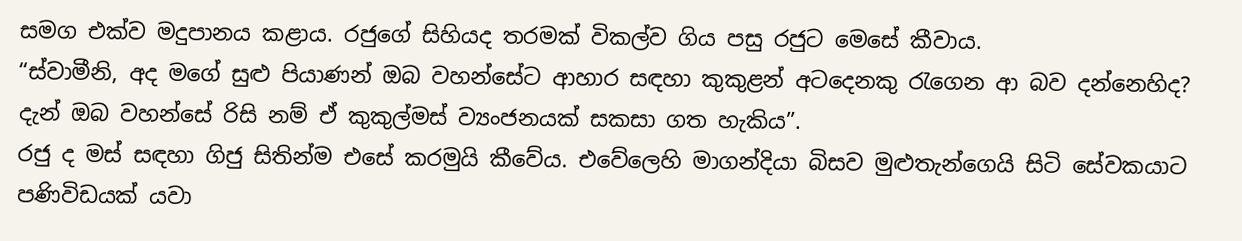සමග එක්‌ව මදුපානය කළාය. රජුගේ සිහියද තරමක්‌ විකල්ව ගිය පසු රජුට මෙසේ කීවාය.
“ස්‌වාමීනි, අද මගේ සුළු පියාණන් ඔබ වහන්සේට ආහාර සඳහා කුකුළන් අටදෙනකු රැගෙන ආ බව දන්නෙහිද? දැන් ඔබ වහන්සේ රිසි නම් ඒ කුකුල්මස්‌ ව්‍යංජනයක්‌ සකසා ගත හැකිය”.
රජු ද මස්‌ සඳහා ගිජු සිතින්ම එසේ කරමුයි කීවේය. එවේලෙහි මාගන්දියා බිසව මුළුතැන්ගෙයි සිටි සේවකයාට පණිවිඩයක්‌ යවා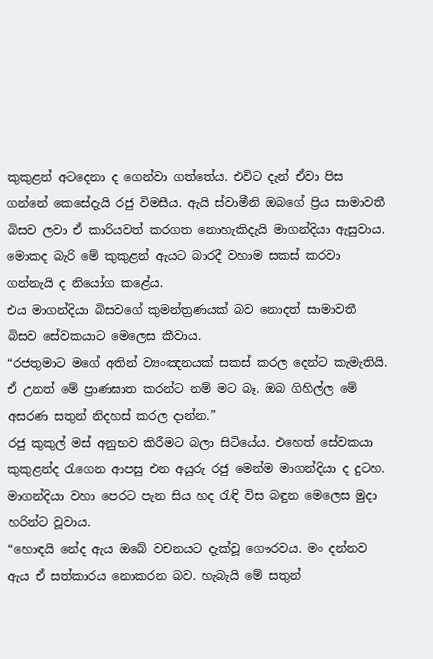කුකුළන් අටදෙනා ද ගෙන්වා ගත්තේය. එවිට දැන් ඒවා පිස ගන්නේ කෙසේදැයි රජු විමසීය. ඇයි ස්‌වාමීනි ඔබගේ ප්‍රිය සාමාවතී බිසව ලවා ඒ කාරියවත් කරගත නොහැකිදැයි මාගන්දියා ඇසුවාය. මොකද බැරි මේ කුකුළන් ඇයට බාරදී වහාම සකස්‌ කරවා ගන්නැයි ද නියෝග කළේය.
එය මාගන්දියා බිසවගේ කුමන්ත්‍රණයක්‌ බව නොදත් සාමාවතී බිසව සේවකයාට මෙලෙස කීවාය.
“රජතුමාට මගේ අතින් ව්‍යංඤනයක්‌ සකස්‌ කරල දෙන්ට කැමැතියි. ඒ උනත් මේ ප්‍රාණඝාත කරන්ට නම් මට බෑ. ඔබ ගිහිල්ල මේ අසරණ සතුන් නිදහස්‌ කරල දාන්න.”
රජු කුකුල් මස්‌ අනුභව කිරීමට බලා සිටියේය. එහෙත් සේවකයා කුකුළන්ද රැගෙන ආපසු එන අයුරු රජු මෙන්ම මාගන්දියා ද දුටහ. මාගන්දියා වහා පෙරට පැන සිය හද රැඳි විස බඳුන මෙලෙස මුදා හරින්ට වූවාය.
“හොඳයි නේද ඇය ඔබේ වචනයට දැක්‌වූ ගෞරවය. මං දන්නව ඇය ඒ සත්කාරය නොකරන බව. හැබැයි මේ සතුන්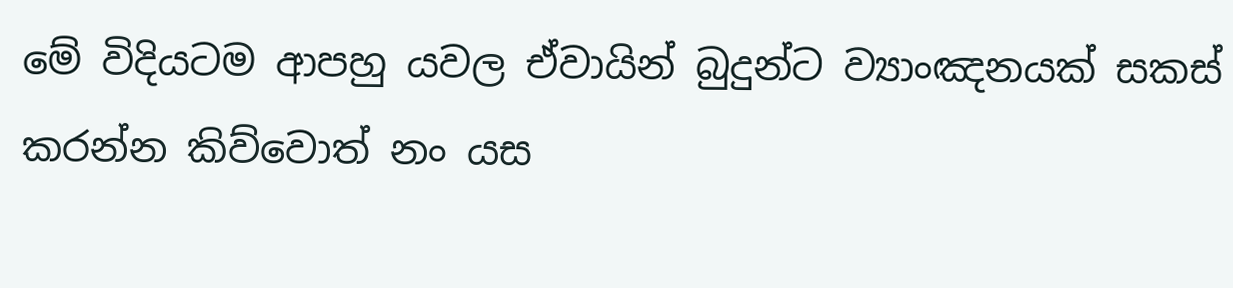මේ විදියටම ආපහු යවල ඒවායින් බුදුන්ට ව්‍යාංඤනයක්‌ සකස්‌ කරන්න කිව්වොත් නං යස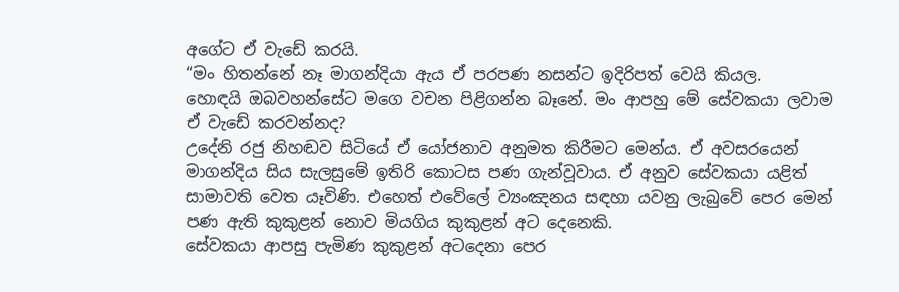අගේට ඒ වැඩේ කරයි.
“මං හිතන්නේ නෑ මාගන්දියා ඇය ඒ පරපණ නසන්ට ඉදිරිපත් වෙයි කියල.
හොඳයි ඔබවහන්සේට මගෙ වචන පිළිගන්න බෑනේ. මං ආපහු මේ සේවකයා ලවාම ඒ වැඩේ කරවන්නද?
උදේනි රජු නිහඬව සිටියේ ඒ යෝජනාව අනුමත කිරීමට මෙන්ය. ඒ අවසරයෙන් මාගන්දිය සිය සැලසුමේ ඉතිරි කොටස පණ ගැන්වූවාය. ඒ අනුව සේවකයා යළිත් සාමාවති වෙත යෑවිණි. එහෙත් එවේලේ ව්‍යංඤනය සඳහා යවනු ලැබුවේ පෙර මෙන් පණ ඇති කුකුළන් නොව මියගිය කුකුළන් අට දෙනෙකි.
සේවකයා ආපසු පැමිණ කුකුළන් අටදෙනා පෙර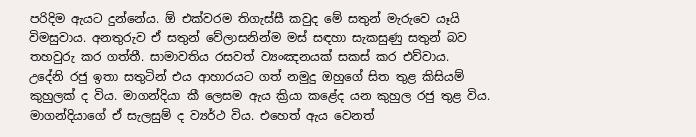පරිදිම ඇයට දුන්නේය. ඕ එක්‌වරම තිගැස්‌සී කවුද මේ සතුන් මැරුවෙ යෑයි විමසුවාය. අනතුරුව ඒ සතුන් වේලාසනින්ම මස්‌ සඳහා සැකසුණු සතුන් බව තහවුරු කර ගත්තී. සාමාවතිය රසවත් ව්‍යංඤනයක්‌ සකස්‌ කර එව්වාය.
උදේනි රජු ඉතා සතුටින් එය ආහාරයට ගත් නමුදු ඔහුගේ සිත තුළ කිසියම් කුහුලක්‌ ද විය. මාගන්දියා කී ලෙසම ඇය ක්‍රියා කළේද යන කුහුල රජු තුළ විය.
මාගන්දියාගේ ඒ සැලසුම් ද ව්‍යර්ථ විය. එහෙත් ඇය වෙනත්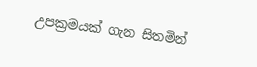උපක්‍රමයක්‌ ගැන සිතමින්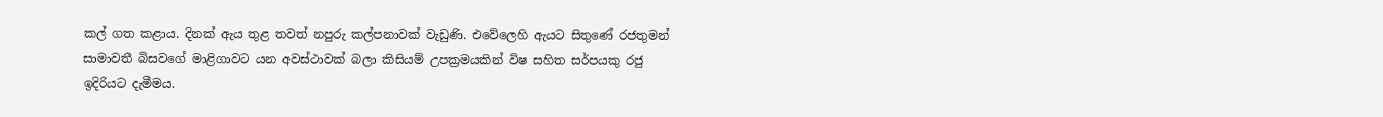කල් ගත කළාය. දිනක්‌ ඇය තුළ තවත් නපුරු කල්පනාවක්‌ වැඩුණි. එවේලෙහි ඇයට සිතුණේ රජතුමන් සාමාවතී බිසවගේ මාළිගාවට යන අවස්‌ථාවක්‌ බලා කිසියම් උපක්‍රමයකින් විෂ සහිත සර්පයකු රජු ඉදිරියට දැමීමය.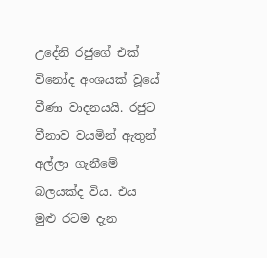උදේනි රජුගේ එක්‌ විනෝද අංශයක්‌ වූයේ වීණා වාදනයයි. රජුට වීනාව වයමින් ඇතුන් අල්ලා ගැනීමේ බලයක්‌ද විය. එය මුළු රටම දැන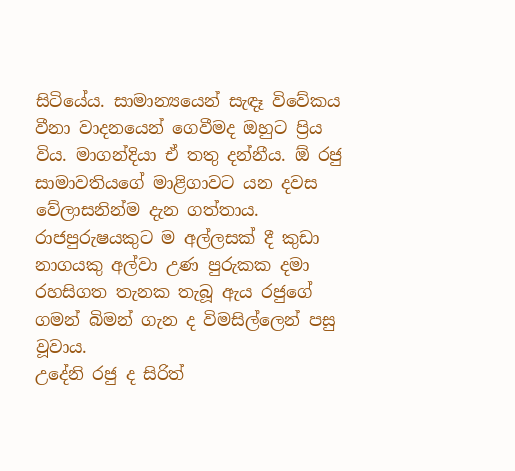සිටියේය. සාමාන්‍යයෙන් සැඳෑ විවේකය වීනා වාදනයෙන් ගෙවීමද ඔහුට ප්‍රිය විය. මාගන්දියා ඒ තතු දන්නීය. ඕ රජු සාමාවතියගේ මාළිගාවට යන දවස වේලාසනින්ම දැන ගත්තාය. රාජපුරුෂයකුට ම අල්ලසක්‌ දී කුඩා නාගයකු අල්වා උණ පුරුකක දමා රහසිගත තැනක තැබූ ඇය රජුගේ ගමන් බිමන් ගැන ද විමසිල්ලෙන් පසු වූවාය.
උදේනි රජු ද සිරිත්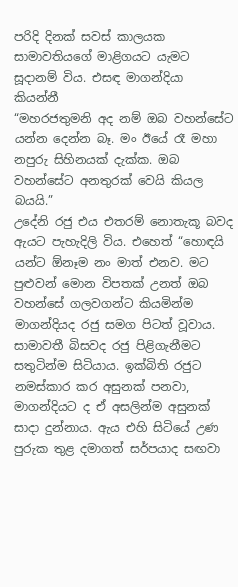පරිදි දිනක්‌ සවස්‌ කාලයක සාමාවතියගේ මාළිගයට යැමට සූදානම් විය. එසඳ මාගන්දියා කියන්නී
“මහරජතුමනි අද නම් ඔබ වහන්සේට යන්න දෙන්න බෑ. මං ඊයේ රෑ මහා නපුරු සිහිනයක්‌ දැක්‌ක. ඔබ වහන්සේට අනතුරක්‌ වෙයි කියල බයයි.”
උදේනි රජු එය එතරම් නොතැකූ බවද ඇයට පැහැදිලි විය. එහෙත් “හොඳයි යන්ට ඕනෑම නං මාත් එනව. මට පුළුවන් මොන විපතක්‌ උනත් ඔබ වහන්සේ ගලවගන්ට කියමින්ම මාගන්දියද රජු සමග පිටත් වූවාය.
සාමාවතී බිසවද රජු පිළිගැනීමට සතුටින්ම සිටියාය. ඉක්‌බිති රජුට නමස්‌කාර කර අසුනක්‌ පනවා, මාගන්දියට ද ඒ අසලින්ම අසුනක්‌ සාදා දුන්නාය. ඇය එහි සිටියේ උණ පුරුක තුළ දමාගත් සර්පයාද සඟවා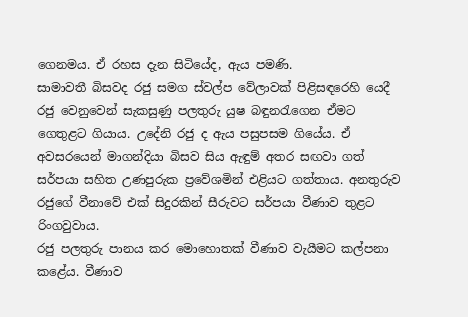ගෙනමය. ඒ රහස දැන සිටියේද, ඇය පමණි.
සාමාවතී බිසවද රජු සමග ස්‌වල්ප වේලාවක්‌ පිළිසඳරෙහි යෙදී රජු වෙනුවෙන් සැකසුණු පලතුරු යුෂ බඳුනරැගෙන ඒමට ගෙතුළට ගියාය. උදේනි රජු ද ඇය පසුපසම ගියේය. ඒ අවසරයෙන් මාගන්දියා බිසව සිය ඇඳුම් අතර සඟවා ගත් සර්පයා සහිත උණපුරුක ප්‍රවේශමින් එළියට ගත්තාය. අනතුරුව රජුගේ වීනාවේ එක්‌ සිදුරකින් සීරුවට සර්පයා වීණාව තුළට රිංගවුවාය.
රජු පලතුරු පානය කර මොහොතක්‌ වීණාව වැයීමට කල්පනා කළේය. වීණාව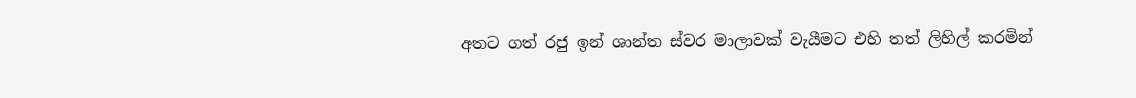අතට ගත් රජු ඉන් ශාන්ත ස්‌වර මාලාවක්‌ වැයීමට එහි තත් ලිහිල් කරමින්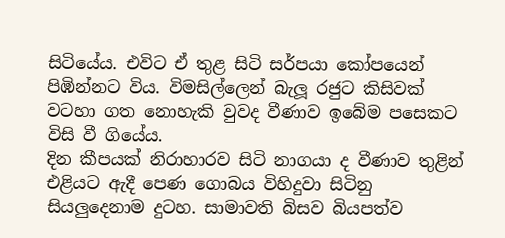සිටියේය. එවිට ඒ තුළ සිටි සර්පයා කෝපයෙන් පිඹින්නට විය. විමසිල්ලෙන් බැලූ රජුට කිසිවක්‌ වටහා ගත නොහැකි වුවද වීණාව ඉබේම පසෙකට විසි වී ගියේය.
දින කීපයක්‌ නිරාහාරව සිටි නාගයා ද වීණාව තුළින් එළියට ඇදී පෙණ ගොබය විහිදුවා සිටිනු සියලුදෙනාම දුටහ. සාමාවති බිසව බියපත්ව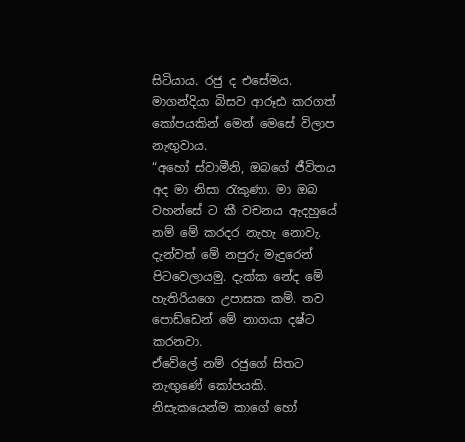සිටියාය. රජු ද එසේමය. මාගන්දියා බිසව ආරූඪ කරගත් කෝපයකින් මෙන් මෙසේ විලාප නැඟුවාය.
“අහෝ ස්‌වාමීනි, ඔබගේ ජීවිතය අද මා නිසා රැකුණා. මා ඔබ වහන්සේ ට කී වචනය ඇදහුයේ නම් මේ කරදර නැහැ නොවැ. දැන්වත් මේ නපුරු මැදුරෙන් පිටවෙලායමු. දැක්‌ක නේද මේ හැතිරියගෙ උපාසක කම්. තව පොඩ්ඩෙන් මේ නාගයා දෂ්ට කරනවා.
ඒවේලේ නම් රජුගේ සිතට නැඟුණේ කෝපයකි. නිසැකයෙන්ම කාගේ හෝ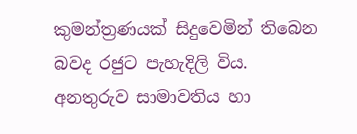කුමන්ත්‍රණයක්‌ සිදුවෙමින් තිබෙන බවද රජුට පැහැදිලි විය.
අනතුරුව සාමාවතිය හා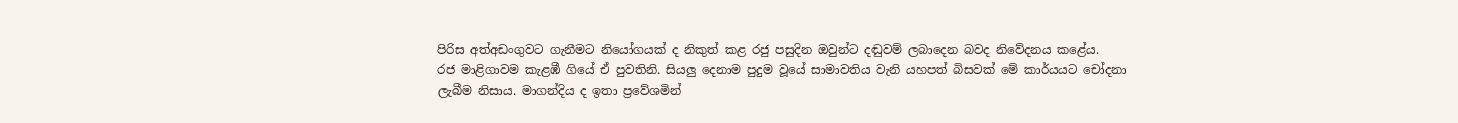පිරිස අත්අඩංගුවට ගැනීමට නියෝගයක්‌ ද නිකුත් කළ රජු පසුදින ඔවුන්ට දඬුවම් ලබාදෙන බවද නිවේදනය කළේය.
රජ මාළිගාවම කැළඹී ගියේ ඒ පුවතිනි. සියලු දෙනාම පුදුම වූයේ සාමාවතිය වැනි යහපත් බිසවක්‌ මේ කාර්යයට චෝදනා ලැබීම නිසාය. මාගන්දිය ද ඉතා ප්‍රවේශමින්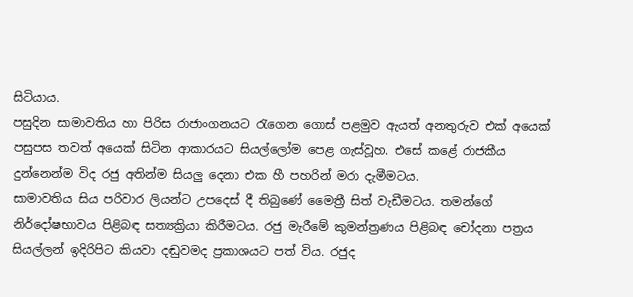සිටියාය.
පසුදින සාමාවතිය හා පිරිස රාජාංගනයට රැගෙන ගොස්‌ පළමුව ඇයත් අනතුරුව එක්‌ අයෙක්‌ පසුපස තවත් අයෙක්‌ සිටින ආකාරයට සියල්ලෝම පෙළ ගැස්‌වූහ. එසේ කළේ රාජකීය දුන්නෙන්ම විද රජු අතින්ම සියලු දෙනා එක හී පහරින් මරා දැමීමටය.
සාමාවතිය සිය පරිවාර ලියන්ට උපදෙස්‌ දී තිබුණේ මෛත්‍රී සිත් වැඩීමටය. තමන්ගේ නිර්දෝෂභාවය පිළිබඳ සත්‍යක්‍රියා කිරීමටය. රජු මැරීමේ කුමන්ත්‍රණය පිළිබඳ චෝදනා පත්‍රය සියල්ලන් ඉදිරිපිට කියවා දඬුවමද ප්‍රකාශයට පත් විය. රජුද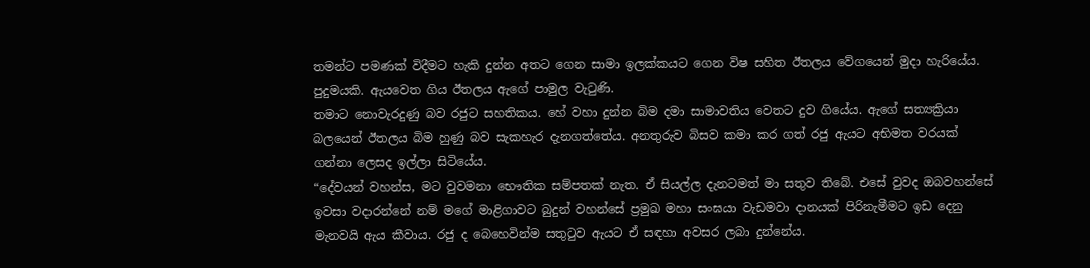තමන්ට පමණක්‌ විදීමට හැකි දුන්න අතට ගෙන සාමා ඉලක්‌කයට ගෙන විෂ සහිත ඊතලය වේගයෙන් මුදා හැරියේය. පුදුමයකි. ඇයවෙත ගිය ඊතලය ඇගේ පාමුල වැටුණි.
තමාට නොවැරදුණු බව රජුට සහතිකය. හේ වහා දුන්න බිම දමා සාමාවතිය වෙතට දුව ගියේය. ඇගේ සත්‍යක්‍රියා බලයෙන් ඊතලය බිම හුණු බව සැකහැර දැනගත්තේය. අනතුරුව බිසව කමා කර ගත් රජු ඇයට අභිමත වරයක්‌ ගන්නා ලෙසද ඉල්ලා සිටියේය.
“දේවයන් වහන්ස, මට වුවමනා භෞතික සම්පතක්‌ නැත. ඒ සියල්ල දැනටමත් මා සතුව තිබේ. එසේ වුවද ඔබවහන්සේ ඉවසා වදාරන්නේ නම් මගේ මාළිගාවට බුදුන් වහන්සේ ප්‍රමුඛ මහා සංඝයා වැඩමවා දානයක්‌ පිරිනැමීමට ඉඩ දෙනු මැනවයි ඇය කීවාය. රජු ද බෙහෙවින්ම සතුටුව ඇයට ඒ සඳහා අවසර ලබා දුන්නේය.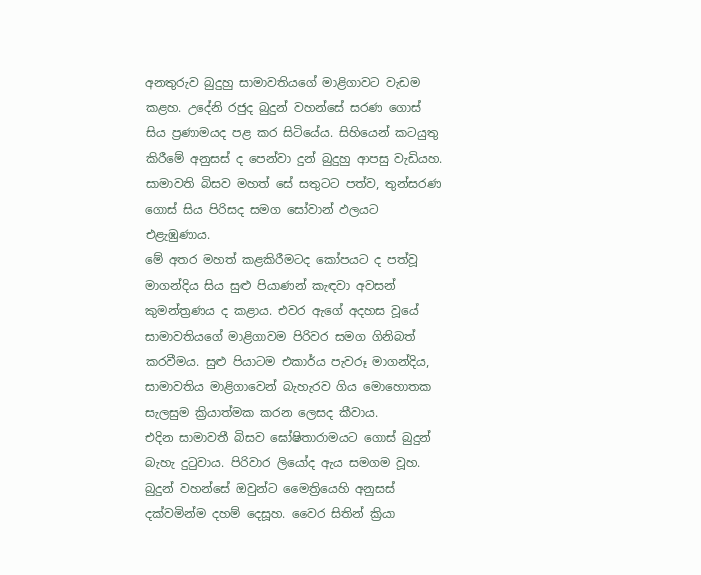අනතුරුව බුදුහු සාමාවතියගේ මාළිගාවට වැඩම කළහ. උදේනි රජුද බුදුන් වහන්සේ සරණ ගොස්‌ සිය ප්‍රණාමයද පළ කර සිටියේය. සිහියෙන් කටයුතු කිරීමේ අනුසස්‌ ද පෙන්වා දුන් බුදුහු ආපසු වැඩියහ. සාමාවති බිසව මහත් සේ සතුටට පත්ව, තුන්සරණ ගොස්‌ සිය පිරිසද සමග සෝවාන් ඵලයට එළැඹුණාය.
මේ අතර මහත් කළකිරීමටද කෝපයට ද පත්වූ මාගන්දිය සිය සුළු පියාණන් කැඳවා අවසන් කුමන්ත්‍රණය ද කළාය. එවර ඇගේ අදහස වූයේ සාමාවතියගේ මාළිගාවම පිරිවර සමග ගිනිබත් කරවීමය. සුළු පියාටම එකාර්ය පැවරූ මාගන්දිය, සාමාවතිය මාළිගාවෙන් බැහැරව ගිය මොහොතක සැලසුම ක්‍රියාත්මක කරන ලෙසද කීවාය.
එදින සාමාවතී බිසව ඝෝෂිතාරාමයට ගොස්‌ බුදුන් බැහැ දුටුවාය. පිරිවාර ලියෝද ඇය සමගම වූහ. බුදුන් වහන්සේ ඔවුන්ට මෛත්‍රියෙහි අනුසස්‌ දක්‌වමින්ම දහම් දෙසූහ. වෛර සිතින් ක්‍රියා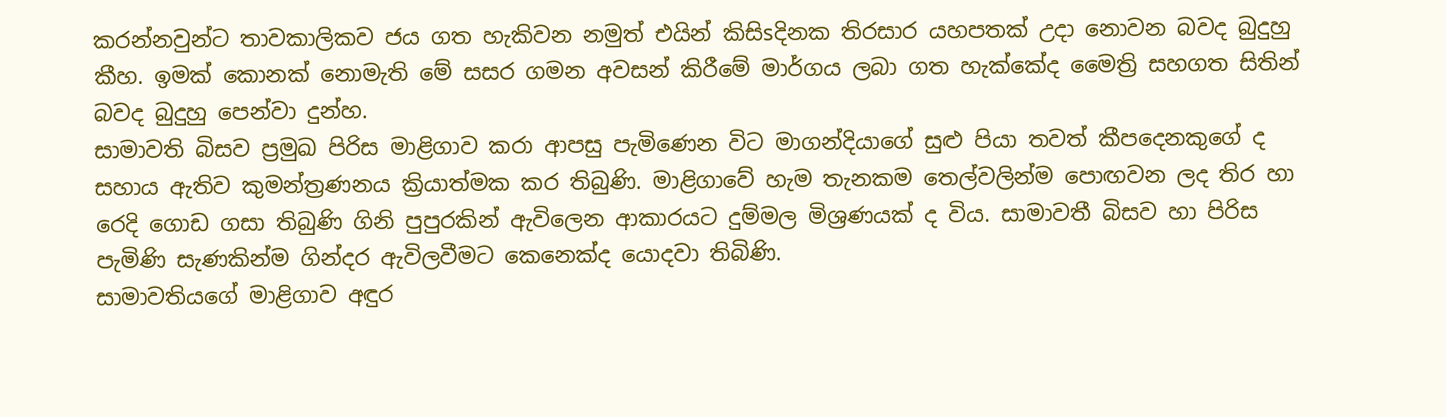කරන්නවුන්ට තාවකාලිකව ජය ගත හැකිවන නමුත් එයින් කිසිsදිනක තිරසාර යහපතක්‌ උදා නොවන බවද බුදුහු කීහ. ඉමක්‌ කොනක්‌ නොමැති මේ සසර ගමන අවසන් කිරීමේ මාර්ගය ලබා ගත හැක්‌කේද මෛත්‍රි සහගත සිතින් බවද බුදුහු පෙන්වා දුන්හ.
සාමාවති බිසව ප්‍රමුඛ පිරිස මාළිගාව කරා ආපසු පැමිණෙන විට මාගන්දියාගේ සුළු පියා තවත් කීපදෙනකුගේ ද සහාය ඇතිව කුමන්ත්‍රණනය ක්‍රියාත්මක කර තිබුණි. මාළිගාවේ හැම තැනකම තෙල්වලින්ම පොඟවන ලද තිර හා රෙදි ගොඩ ගසා තිබුණි ගිනි පුපුරකින් ඇවිලෙන ආකාරයට දුම්මල මිශ්‍රණයක්‌ ද විය. සාමාවතී බිසව හා පිරිස පැමිණි සැණකින්ම ගින්දර ඇවිලවීමට කෙනෙක්‌ද යොදවා තිබිණි.
සාමාවතියගේ මාළිගාව අඳුර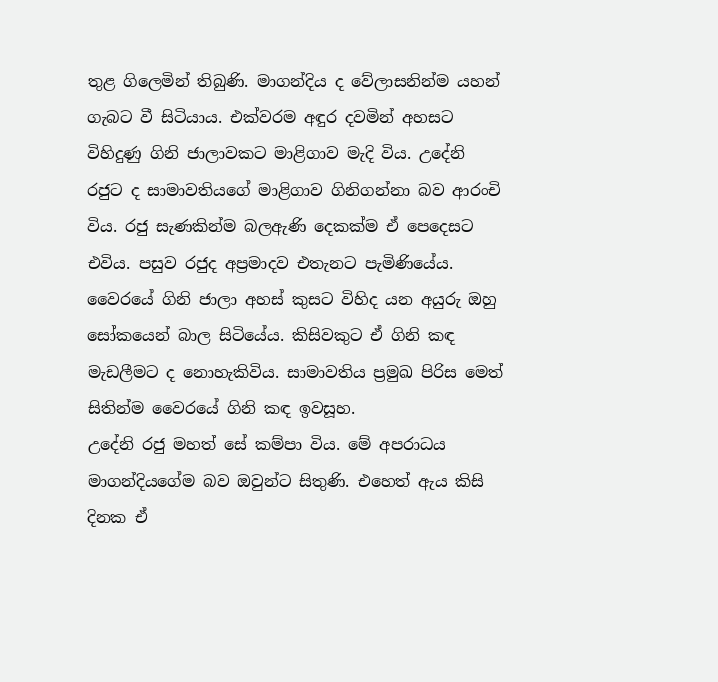තුළ ගිලෙමින් තිබුණි. මාගන්දිය ද වේලාසනින්ම යහන් ගැබට වී සිටියාය. එක්‌වරම අඳුර දවමින් අහසට විහිදුණු ගිනි ජාලාවකට මාළිගාව මැදි විය. උදේනි රජුට ද සාමාවතියගේ මාළිගාව ගිනිගන්නා බව ආරංචි විය. රජු සැණකින්ම බලඇණි දෙකක්‌ම ඒ පෙදෙසට එවිය. පසුව රජුද අප්‍රමාදව එතැනට පැමිණියේය. වෛරයේ ගිනි ජාලා අහස්‌ කුසට විහිද යන අයුරු ඔහු සෝකයෙන් බාල සිටියේය. කිසිවකුට ඒ ගිනි කඳ මැඩලීමට ද නොහැකිවිය. සාමාවතිය ප්‍රමුඛ පිරිස මෙත් සිතින්ම වෛරයේ ගිනි කඳ ඉවසූහ.
උදේනි රජු මහත් සේ කම්පා විය. මේ අපරාධය මාගන්දියගේම බව ඔවුන්ට සිතුණි. එහෙත් ඇය කිසි දිනක ඒ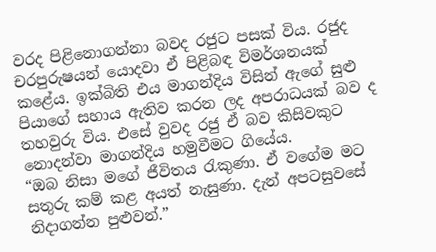වරද පිළිනොගන්නා බවද රජුට පසක්‌ විය. රජුද චරපුරුෂයන් යොදවා ඒ පිළිබඳ විමර්ශනයක්‌ කළේය. ඉක්‌බිති එය මාගන්දිය විසින් ඇගේ සුළු පියාගේ සහාය ඇතිව කරන ලද අපරාධයක්‌ බව ද තහවුරු විය. එසේ වුවද රජු ඒ බව කිසිවකුට නොදන්වා මාගන්දිය හමුවීමට ගියේය.
“ඔබ නිසා මගේ ජීවිතය රැකුණා. ඒ වගේම මට සතුරු කම් කළ අයත් නැසුණා. දැන් අපටසුවසේ නිදාගන්න පුළුවන්.”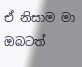ඒ නිසාම මා ඔබටත්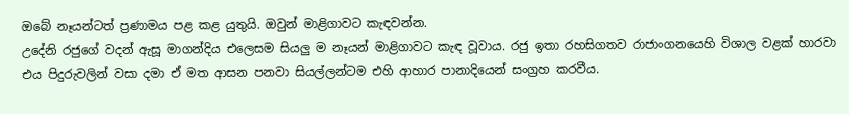ඔබේ නෑයන්ටත් ප්‍රණාමය පළ කළ යුතුයි. ඔවුන් මාළිගාවට කැඳවන්න.
උදේනි රජුගේ වදන් ඇසූ මාගන්දිය එලෙසම සියලු ම නෑයන් මාළිගාවට කැඳ වූවාය. රජු ඉතා රහසිගතව රාජාංගනයෙහි විශාල වළක්‌ හාරවා එය පිදුරුවලින් වසා දමා ඒ මත ආසන පනවා සියල්ලන්ටම එහි ආහාර පානාදියෙන් සංග්‍රහ කරවීය.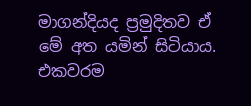මාගන්දියද ප්‍රමුදිතව ඒ මේ අත යමින් සිටියාය. එකවරම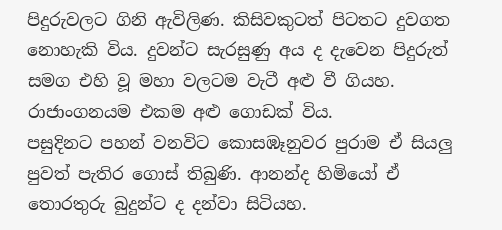පිදුරුවලට ගිනි ඇවිලිණ. කිසිවකුටත් පිටතට දුවගත නොහැකි විය. දුවන්ට සැරසුණු අය ද දැවෙන පිදුරුත් සමග එහි වූ මහා වලටම වැටී අළු වී ගියහ. රාජාංගනයම එකම අළු ගොඩක්‌ විය.
පසුදිනට පහන් වනවිට කොසඹෑනුවර පුරාම ඒ සියලු පුවත් පැතිර ගොස්‌ තිබුණි. ආනන්ද හිමියෝ ඒ තොරතුරු බුදුන්ට ද දන්වා සිටියහ.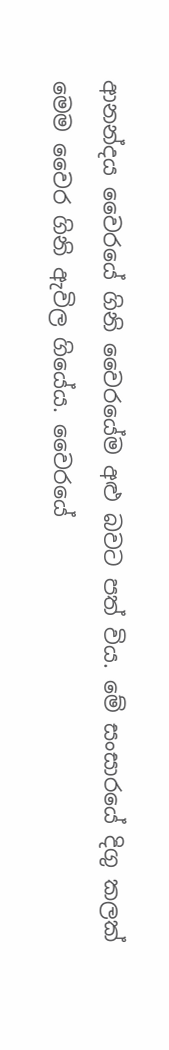ආනන්දය වෛරයේ ගිනි වෛරයේම අළු බවට පත් විය. මේ සංසාරයේ දිගු කලක්‌ මෙම වෛර ගිනි ඇවිල ගියේය. වෛරයේ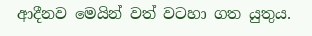ආදීනව මෙයින් වත් වටහා ගත යුතුය.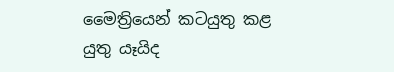මෛත්‍රියෙන් කටයුතු කළ යුතු යෑයිද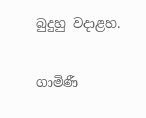බුදුහු වදාළහ.

ගාමිණී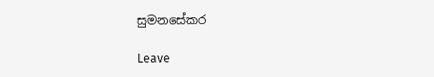සුමනසේකර

Leave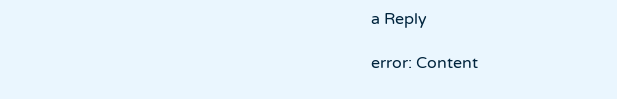a Reply

error: Content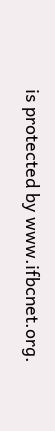is protected by www.ifbcnet.org.